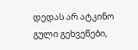დედას არ ატკინო გული გეხვეწები,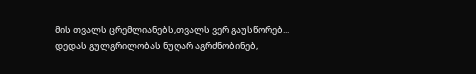მის თვალს ცრემლიანებს,თვალს ვერ გაუსწორებ...
დედას გულგრილობას ნუღარ აგრძნობინებ,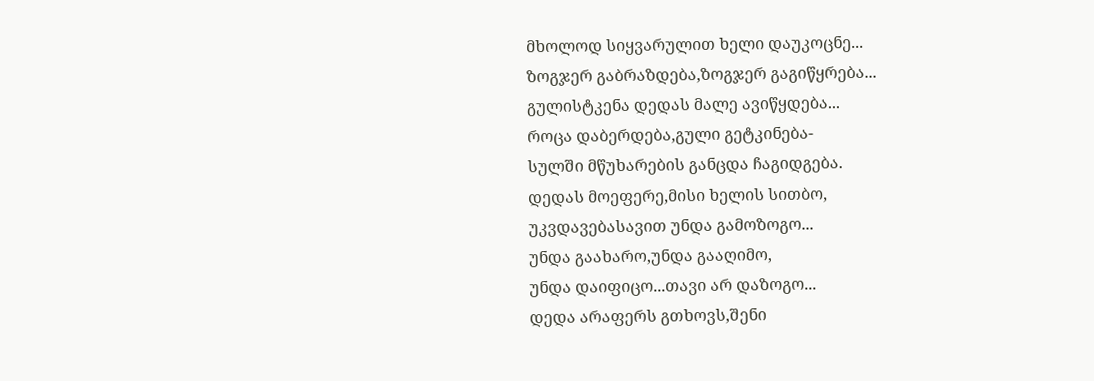მხოლოდ სიყვარულით ხელი დაუკოცნე...
ზოგჯერ გაბრაზდება,ზოგჯერ გაგიწყრება...
გულისტკენა დედას მალე ავიწყდება...
როცა დაბერდება,გული გეტკინება-
სულში მწუხარების განცდა ჩაგიდგება.
დედას მოეფერე,მისი ხელის სითბო,
უკვდავებასავით უნდა გამოზოგო...
უნდა გაახარო,უნდა გააღიმო,
უნდა დაიფიცო...თავი არ დაზოგო...
დედა არაფერს გთხოვს,შენი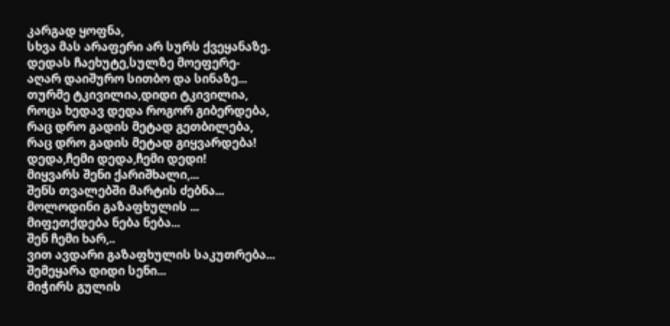კარგად ყოფნა,
სხვა მას არაფერი არ სურს ქვეყანაზე.
დედას ჩაეხუტე,სულზე მოეფერე-
აღარ დაიშურო სითბო და სინაზე...
თურმე ტკივილია,დიდი ტკივილია,
როცა ხედავ დედა როგორ გიბერდება,
რაც დრო გადის მეტად გეთბილება,
რაც დრო გადის მეტად გიყვარდება!
დედა,ჩემი დედა,ჩემი დედი!
მიყვარს შენი ქარიშხალი,...
შენს თვალებში მარტის ძებნა...
მოლოდინი გაზაფხულის ...
მიფეთქდება ნება ნება...
შენ ჩემი ხარ,..
ვით ავდარი გაზაფხულის საკუთრება...
შემეყარა დიდი სენი...
მიჭირს გულის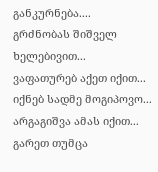განკურნება....
გრძნობას შიშველ ხელებივით...
ვაფათურებ აქეთ იქით...
იქნებ სადმე მოგიპოვო...
არგაგიშვა ამას იქით...
გარეთ თუმცა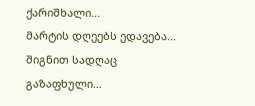ქარიშხალი...
მარტის დღეებს ედავება...
შიგნით სადღაც გაზაფხული...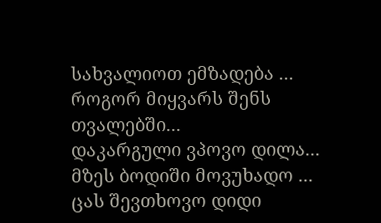სახვალიოთ ემზადება ...
როგორ მიყვარს შენს თვალებში...
დაკარგული ვპოვო დილა...
მზეს ბოდიში მოვუხადო ...
ცას შევთხოვო დიდი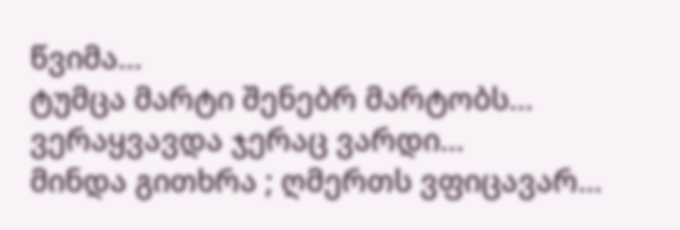წვიმა...
ტუმცა მარტი შენებრ მარტობს...
ვერაყვავდა ჯერაც ვარდი...
მინდა გითხრა ; ღმერთს ვფიცავარ...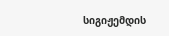სიგიჟემდის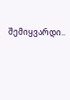შემიყვარდი..